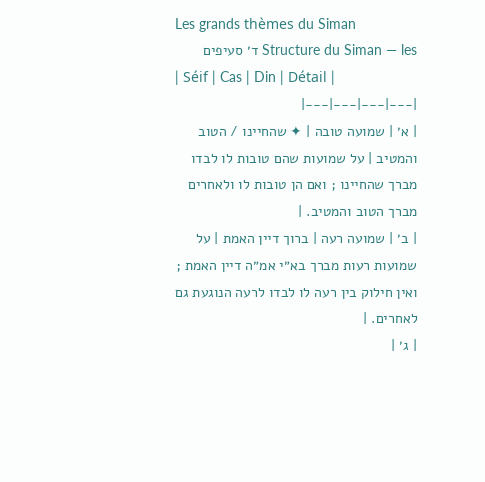Les grands thèmes du Siman
Structure du Siman — les ד׳ סעיפים
| Séif | Cas | Din | Détail |
|---|---|---|---|
| א׳ | שמועה טובה | ✦ שהחיינו / הטוב והמטיב | על שמועות שהם טובות לו לבדו מברך שהחיינו ; ואם הן טובות לו ולאחרים מברך הטוב והמטיב. |
| ב׳ | שמועה רעה | ברוך דיין האמת | על שמועות רעות מברך בא״י אמ״ה דיין האמת ; ואין חילוק בין רעה לו לבדו לרעה הנוגעת גם לאחרים. |
| ג׳ |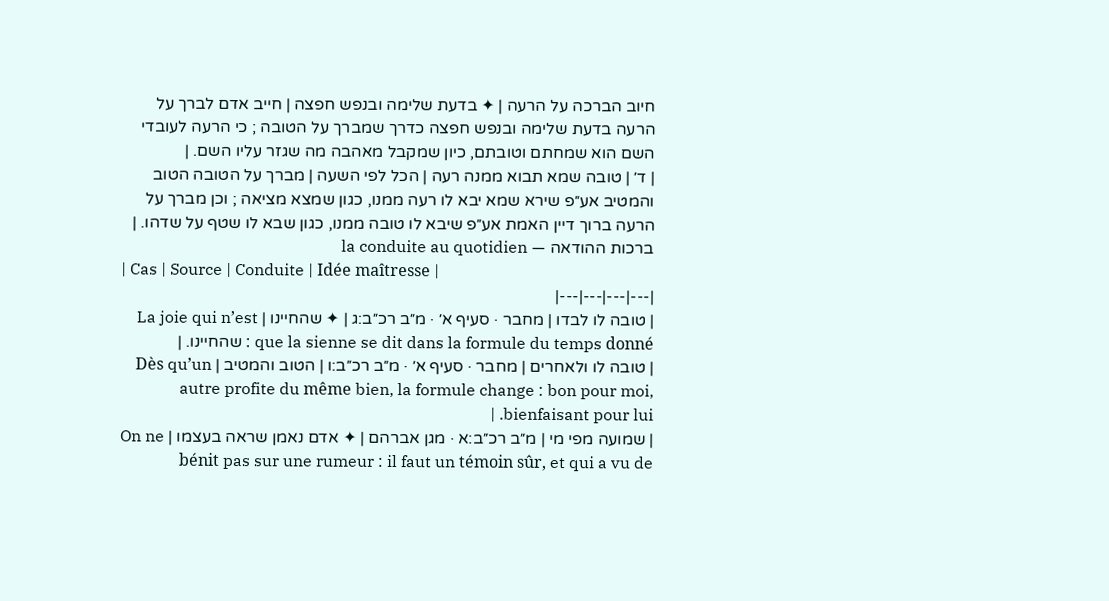חיוב הברכה על הרעה | ✦ בדעת שלימה ובנפש חפצה | חייב אדם לברך על הרעה בדעת שלימה ובנפש חפצה כדרך שמברך על הטובה ; כי הרעה לעובדי השם הוא שמחתם וטובתם, כיון שמקבל מאהבה מה שגזר עליו השם. |
| ד׳ | טובה שמא תבוא ממנה רעה | הכל לפי השעה | מברך על הטובה הטוב והמטיב אע״פ שירא שמא יבא לו רעה ממנו, כגון שמצא מציאה ; וכן מברך על הרעה ברוך דיין האמת אע״פ שיבא לו טובה ממנו, כגון שבא לו שטף על שדהו. |
ברכות ההודאה — la conduite au quotidien
| Cas | Source | Conduite | Idée maîtresse |
|---|---|---|---|
| טובה לו לבדו | מחבר · סעיף א׳ · מ״ב רכ״ב:ג | ✦ שהחיינו | La joie qui n’est que la sienne se dit dans la formule du temps donné : שהחיינו. |
| טובה לו ולאחרים | מחבר · סעיף א׳ · מ״ב רכ״ב:ו | הטוב והמטיב | Dès qu’un autre profite du même bien, la formule change : bon pour moi, bienfaisant pour lui. |
| שמועה מפי מי | מ״ב רכ״ב:א · מגן אברהם | ✦ אדם נאמן שראה בעצמו | On ne bénit pas sur une rumeur : il faut un témoin sûr, et qui a vu de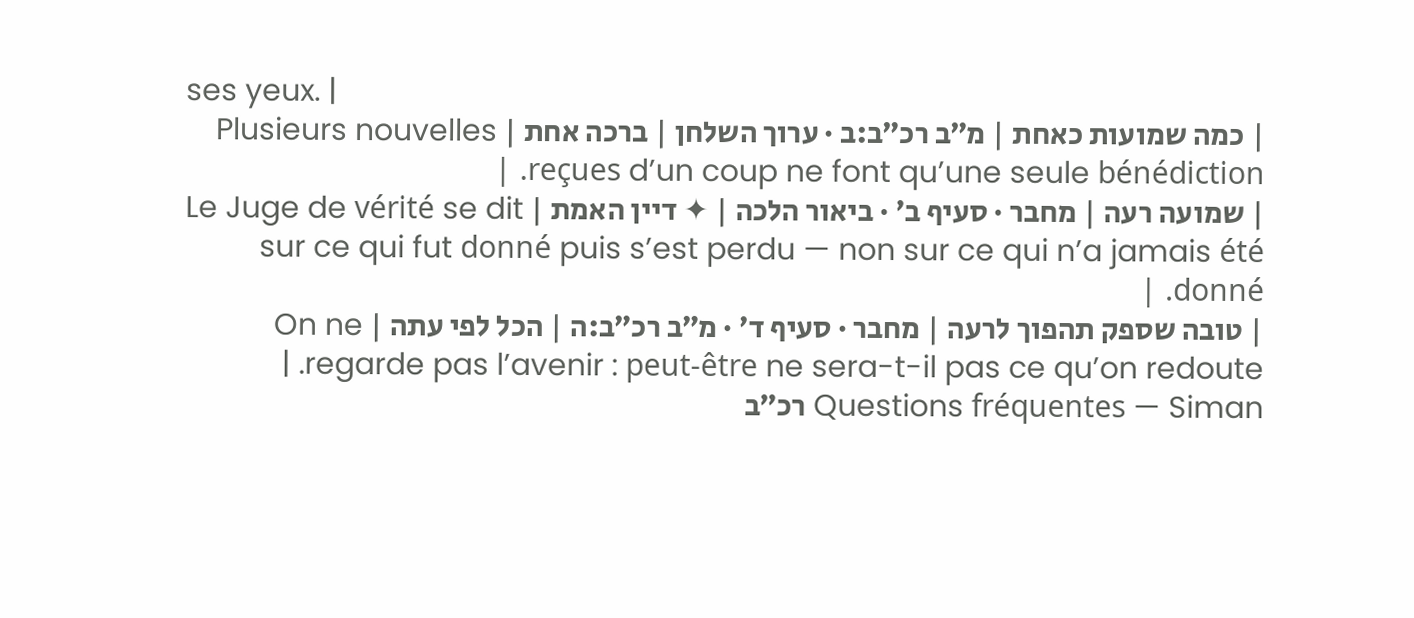ses yeux. |
| כמה שמועות כאחת | מ״ב רכ״ב:ב · ערוך השלחן | ברכה אחת | Plusieurs nouvelles reçues d’un coup ne font qu’une seule bénédiction. |
| שמועה רעה | מחבר · סעיף ב׳ · ביאור הלכה | ✦ דיין האמת | Le Juge de vérité se dit sur ce qui fut donné puis s’est perdu — non sur ce qui n’a jamais été donné. |
| טובה שספק תהפוך לרעה | מחבר · סעיף ד׳ · מ״ב רכ״ב:ה | הכל לפי עתה | On ne regarde pas l’avenir : peut-être ne sera-t-il pas ce qu’on redoute. |
Questions fréquentes — Siman רכ״ב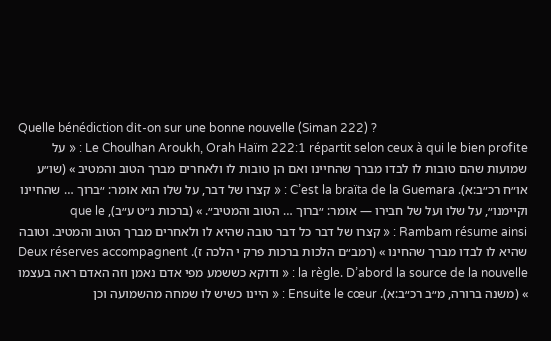Quelle bénédiction dit-on sur une bonne nouvelle (Siman 222) ?
Le Choulhan Aroukh, Orah Haïm 222:1 répartit selon ceux à qui le bien profite : « על שמועות שהם טובות לו לבדו מברך שהחיינו ואם הן טובות לו ולאחרים מברך הטוב והמטיב » (שו״ע או״ח רכ״ב:א). C’est la braïta de la Guemara : « קצרו של דבר, על שלו הוא אומר: ״ברוך … שהחיינו וקיימנו״, על שלו ועל של חבירו — אומר: ״ברוך … הטוב והמטיב״. » (ברכות נ״ט ע״ב), que le Rambam résume ainsi : « קצרו של דבר כל דבר טובה שהיא לו ולאחרים מברך הטוב והמטיב. וטובה שהיא לו לבדו מברך שהחינו » (רמב״ם הלכות ברכות פרק י הלכה ז). Deux réserves accompagnent la règle. D’abord la source de la nouvelle : « ודוקא כששמע מפי אדם נאמן וזה האדם ראה בעצמו » (משנה ברורה, מ״ב רכ״ב:א). Ensuite le cœur : « היינו כשיש לו שמחה מהשמועה וכן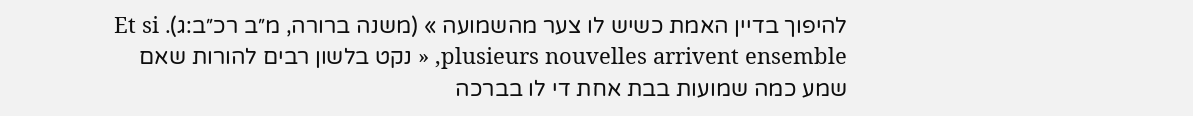להיפוך בדיין האמת כשיש לו צער מהשמועה » (משנה ברורה, מ״ב רכ״ב:ג). Et si plusieurs nouvelles arrivent ensemble, « נקט בלשון רבים להורות שאם שמע כמה שמועות בבת אחת די לו בברכה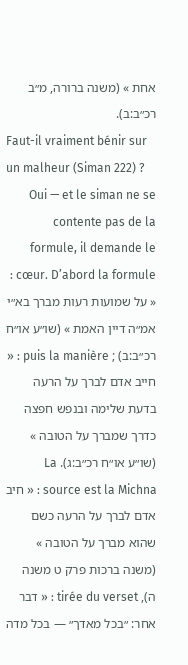אחת » (משנה ברורה, מ״ב רכ״ב:ב).
Faut-il vraiment bénir sur un malheur (Siman 222) ?
Oui — et le siman ne se contente pas de la formule, il demande le cœur. D’abord la formule : « על שמועות רעות מברך בא״י אמ״ה דיין האמת » (שו״ע או״ח רכ״ב:ב) ; puis la manière : « חייב אדם לברך על הרעה בדעת שלימה ובנפש חפצה כדרך שמברך על הטובה » (שו״ע או״ח רכ״ב:ג). La source est la Michna : « חיב אדם לברך על הרעה כשם שהוא מברך על הטובה » (משנה ברכות פרק ט משנה ה), tirée du verset : « דבר אחר: ״בכל מאדך״ — בכל מדה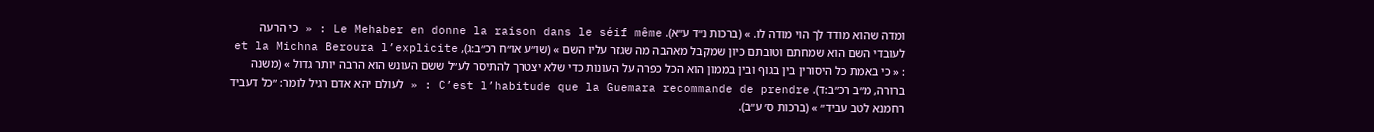ומדה שהוא מודד לך הוי מודה לו. » (ברכות נ״ד ע״א). Le Mehaber en donne la raison dans le séif même : « כי הרעה לעובדי השם הוא שמחתם וטובתם כיון שמקבל מאהבה מה שגזר עליו השם » (שו״ע או״ח רכ״ב:ג), et la Michna Beroura l’explicite : « כי באמת כל היסורין בין בגוף ובין בממון הוא הכל כפרה על העונות כדי שלא יצטרך להתיסר לע״ל ששם העונש הוא הרבה יותר גדול » (משנה ברורה, מ״ב רכ״ב:ד). C’est l’habitude que la Guemara recommande de prendre : « לעולם יהא אדם רגיל לומר: ״כל דעביד רחמנא לטב עביד״ » (ברכות ס׳ ע״ב).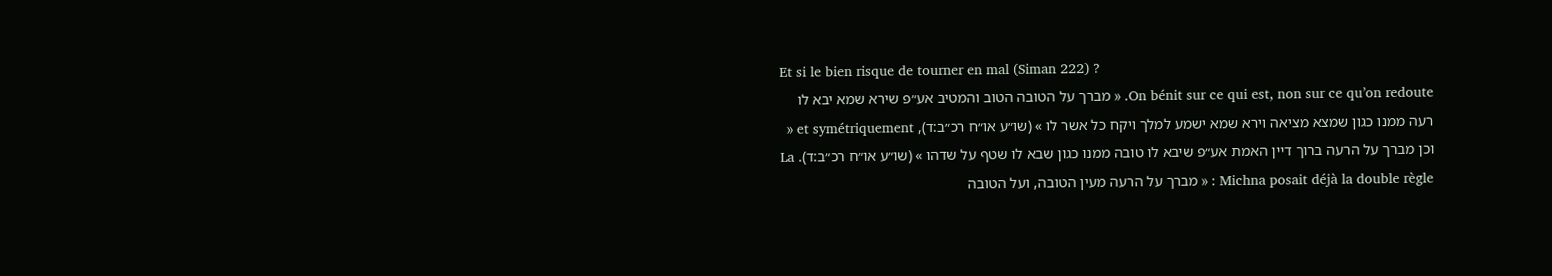Et si le bien risque de tourner en mal (Siman 222) ?
On bénit sur ce qui est, non sur ce qu’on redoute. « מברך על הטובה הטוב והמטיב אע״פ שירא שמא יבא לו רעה ממנו כגון שמצא מציאה וירא שמא ישמע למלך ויקח כל אשר לו » (שו״ע או״ח רכ״ב:ד), et symétriquement « וכן מברך על הרעה ברוך דיין האמת אע״פ שיבא לו טובה ממנו כגון שבא לו שטף על שדהו » (שו״ע או״ח רכ״ב:ד). La Michna posait déjà la double règle : « מברך על הרעה מעין הטובה, ועל הטובה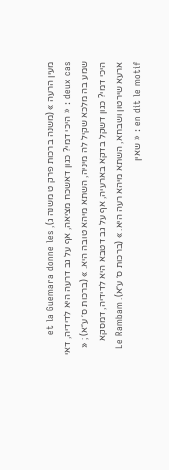מעין הרעה » (משנה ברכות פרק ט משנה ג), et la Guemara donne les deux cas : « היכי דמי? כגון דאשכח מציאה, אף על גב דרעה היא לדידיה, דאי שמע בה מלכא שקיל לה מיניה, השתא מיהא טובה היא. » (ברכות ס׳ ע״א) ; « היכי דמי? כגון דשקל בדקא בארעיה, אף על גב דטבא היא לדידיה, דמסקא ארעא שירטון ושבחא, השתא מיהא רעה היא. » (ברכות ס׳ ע״א). Le Rambam en dit le motif : « שאין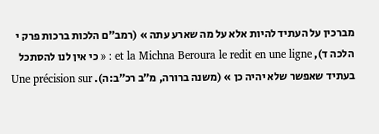מברכין על העתיד להיות אלא על מה שארע עתה » (רמב״ם הלכות ברכות פרק י הלכה ד), et la Michna Beroura le redit en une ligne : « כי אין לנו להסתכל בעתיד שאפשר שלא יהיה כן » (משנה ברורה, מ״ב רכ״ב:ה). Une précision sur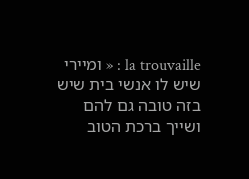la trouvaille : « ומיירי שיש לו אנשי בית שיש בזה טובה גם להם ושייך ברכת הטוב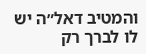והמטיב דאל״ה יש לו לברך רק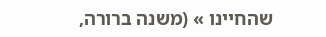שהחיינו » (משנה ברורה,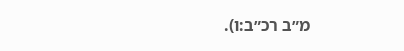מ״ב רכ״ב:ו).